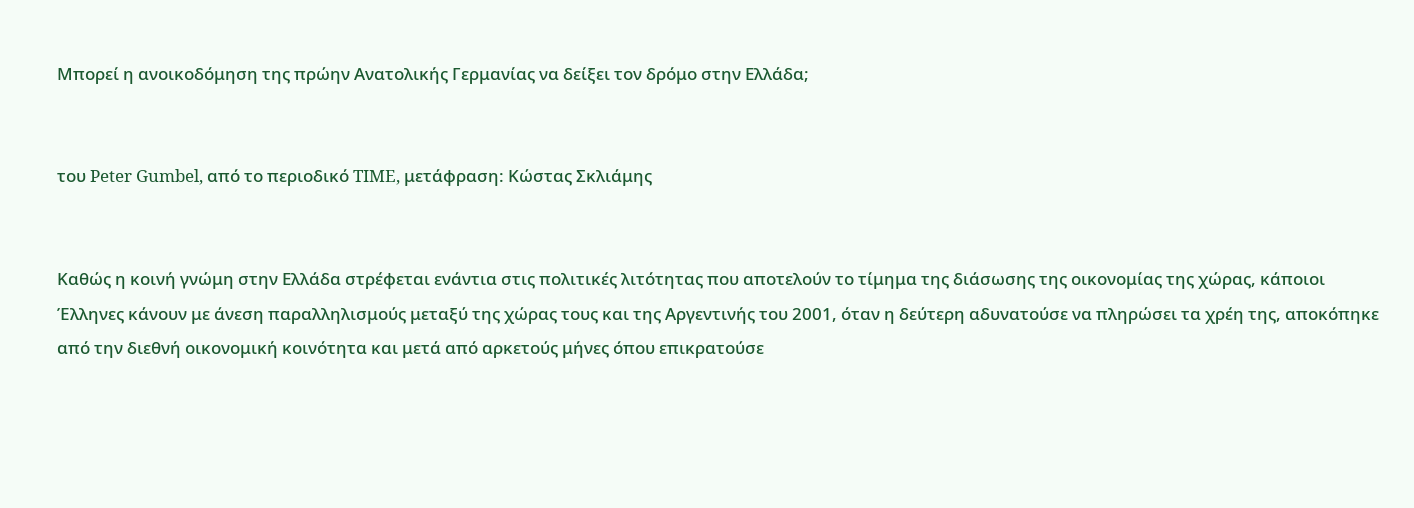Μπορεί η ανοικοδόμηση της πρώην Ανατολικής Γερμανίας να δείξει τον δρόμο στην Ελλάδα;


του Peter Gumbel, από το περιοδικό TIME, μετάφραση: Κώστας Σκλιάμης


Καθώς η κοινή γνώμη στην Ελλάδα στρέφεται ενάντια στις πολιτικές λιτότητας που αποτελούν το τίμημα της διάσωσης της οικονομίας της χώρας, κάποιοι Έλληνες κάνουν με άνεση παραλληλισμούς μεταξύ της χώρας τους και της Αργεντινής του 2001, όταν η δεύτερη αδυνατούσε να πληρώσει τα χρέη της, αποκόπηκε από την διεθνή οικονομική κοινότητα και μετά από αρκετούς μήνες όπου επικρατούσε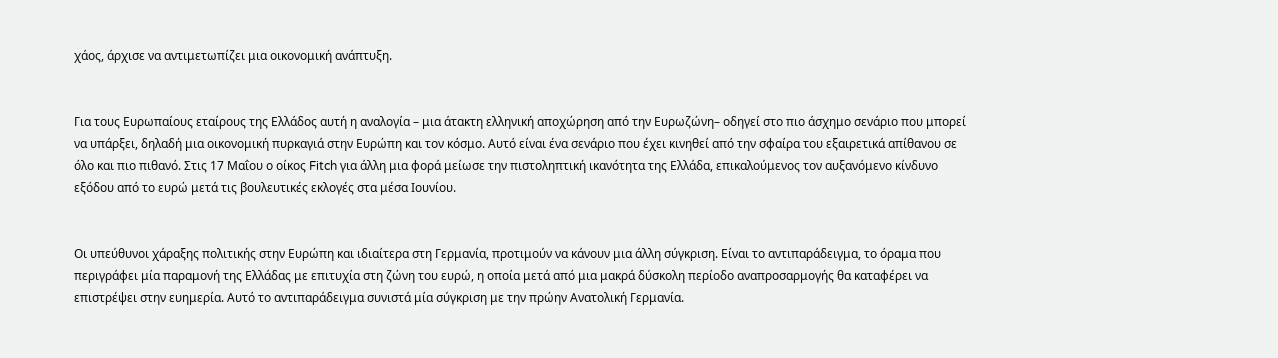χάος, άρχισε να αντιμετωπίζει μια οικονομική ανάπτυξη.


Για τους Ευρωπαίους εταίρους της Ελλάδος αυτή η αναλογία – μια άτακτη ελληνική αποχώρηση από την Ευρωζώνη– οδηγεί στο πιο άσχημο σενάριο που μπορεί να υπάρξει, δηλαδή μια οικονομική πυρκαγιά στην Ευρώπη και τον κόσμο. Αυτό είναι ένα σενάριο που έχει κινηθεί από την σφαίρα του εξαιρετικά απίθανου σε όλο και πιο πιθανό. Στις 17 Μαΐου ο οίκος Fitch για άλλη μια φορά μείωσε την πιστοληπτική ικανότητα της Ελλάδα, επικαλούμενος τον αυξανόμενο κίνδυνο εξόδου από το ευρώ μετά τις βουλευτικές εκλογές στα μέσα Ιουνίου.


Οι υπεύθυνοι χάραξης πολιτικής στην Ευρώπη και ιδιαίτερα στη Γερμανία, προτιμούν να κάνουν μια άλλη σύγκριση. Είναι το αντιπαράδειγμα, το όραμα που περιγράφει μία παραμονή της Ελλάδας με επιτυχία στη ζώνη του ευρώ, η οποία μετά από μια μακρά δύσκολη περίοδο αναπροσαρμογής θα καταφέρει να επιστρέψει στην ευημερία. Αυτό το αντιπαράδειγμα συνιστά μία σύγκριση με την πρώην Ανατολική Γερμανία.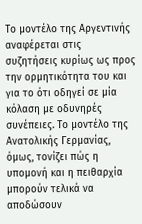Το μοντέλο της Αργεντινής αναφέρεται στις συζητήσεις κυρίως ως προς την ορμητικότητα του και για το ότι οδηγεί σε μία κόλαση με οδυνηρές συνέπειες. Το μοντέλο της Ανατολικής Γερμανίας, όμως, τονίζει πώς η υπομονή και η πειθαρχία μπορούν τελικά να αποδώσουν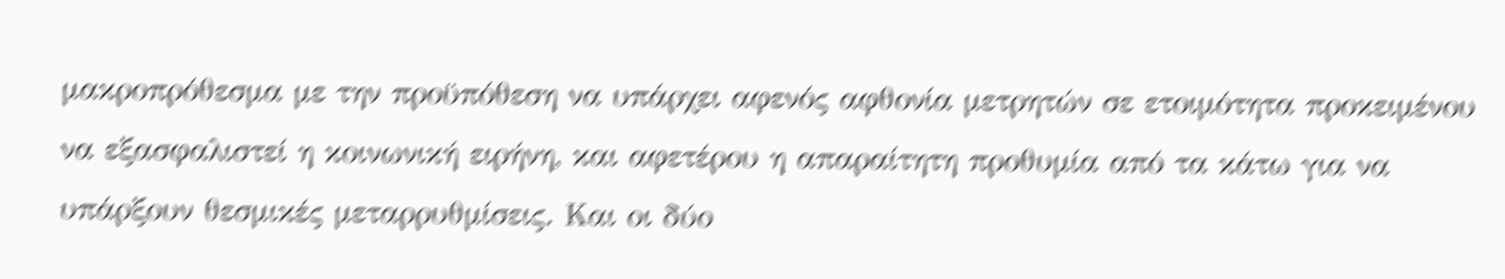μακροπρόθεσμα με την προϋπόθεση να υπάρχει αφενός αφθονία μετρητών σε ετοιμότητα προκειμένου να εξασφαλιστεί η κοινωνική ειρήνη, και αφετέρου η απαραίτητη προθυμία από τα κάτω για να υπάρξουν θεσμικές μεταρρυθμίσεις. Και οι δύο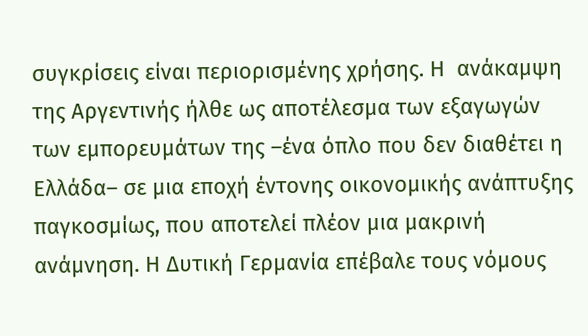συγκρίσεις είναι περιορισμένης χρήσης. Η  ανάκαμψη της Αργεντινής ήλθε ως αποτέλεσμα των εξαγωγών των εμπορευμάτων της –ένα όπλο που δεν διαθέτει η Ελλάδα– σε μια εποχή έντονης οικονομικής ανάπτυξης παγκοσμίως, που αποτελεί πλέον μια μακρινή ανάμνηση. Η Δυτική Γερμανία επέβαλε τους νόμους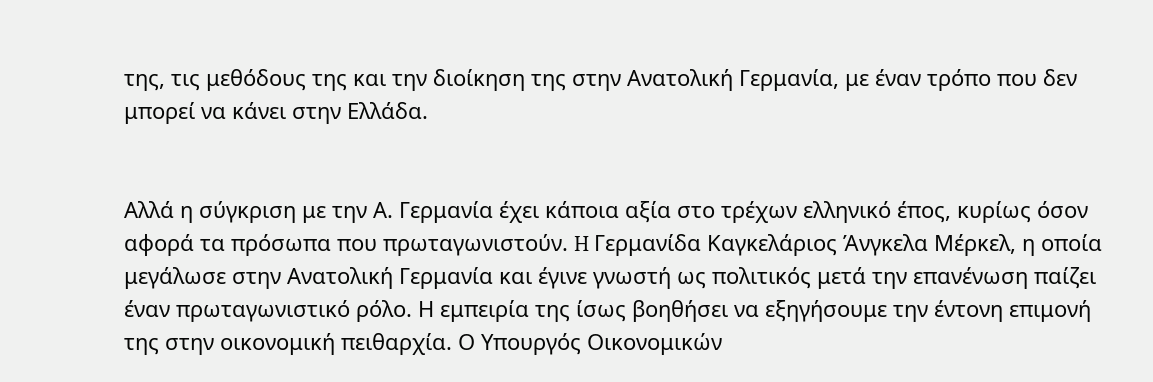της, τις μεθόδους της και την διοίκηση της στην Ανατολική Γερμανία, με έναν τρόπο που δεν μπορεί να κάνει στην Ελλάδα.


Αλλά η σύγκριση με την Α. Γερμανία έχει κάποια αξία στο τρέχων ελληνικό έπος, κυρίως όσον αφορά τα πρόσωπα που πρωταγωνιστούν. H Γερμανίδα Καγκελάριος Άνγκελα Μέρκελ, η οποία μεγάλωσε στην Ανατολική Γερμανία και έγινε γνωστή ως πολιτικός μετά την επανένωση παίζει έναν πρωταγωνιστικό ρόλο. Η εμπειρία της ίσως βοηθήσει να εξηγήσουμε την έντονη επιμονή της στην οικονομική πειθαρχία. Ο Υπουργός Οικονομικών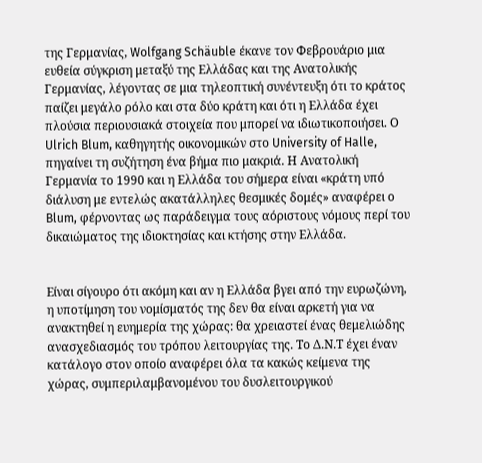της Γερμανίας, Wolfgang Schäuble έκανε τον Φεβρουάριο μια ευθεία σύγκριση μεταξύ της Ελλάδας και της Ανατολικής Γερμανίας, λέγοντας σε μια τηλεοπτική συνέντευξη ότι το κράτος παίζει μεγάλο ρόλο και στα δύο κράτη και ότι η Ελλάδα έχει πλούσια περιουσιακά στοιχεία που μπορεί να ιδιωτικοποιήσει. Ο Ulrich Blum, καθηγητής οικονομικών στο University of Halle, πηγαίνει τη συζήτηση ένα βήμα πιο μακριά. Η Ανατολική Γερμανία το 1990 και η Ελλάδα του σήμερα είναι «κράτη υπό διάλυση με εντελώς ακατάλληλες θεσμικές δομές» αναφέρει ο Blum, φέρνοντας ως παράδειγμα τους αόριστους νόμους περί του δικαιώματος της ιδιοκτησίας και κτήσης στην Ελλάδα.


Είναι σίγουρο ότι ακόμη και αν η Ελλάδα βγει από την ευρωζώνη, η υποτίμηση του νομίσματός της δεν θα είναι αρκετή για να ανακτηθεί η ευημερία της χώρας: θα χρειαστεί ένας θεμελιώδης ανασχεδιασμός του τρόπου λειτουργίας της. Το Δ.Ν.Τ έχει έναν κατάλογο στον οποίο αναφέρει όλα τα κακώς κείμενα της χώρας, συμπεριλαμβανομένου του δυσλειτουργικού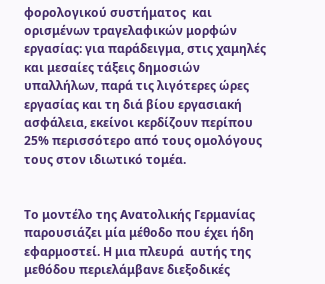φορολογικού συστήματος  και ορισμένων τραγελαφικών μορφών εργασίας: για παράδειγμα, στις χαμηλές και μεσαίες τάξεις δημοσιών υπαλλήλων, παρά τις λιγότερες ώρες εργασίας και τη διά βίου εργασιακή ασφάλεια, εκείνοι κερδίζουν περίπου 25% περισσότερο από τους ομολόγους τους στον ιδιωτικό τομέα.


Το μοντέλο της Ανατολικής Γερμανίας παρουσιάζει μία μέθοδο που έχει ήδη εφαρμοστεί. Η μια πλευρά  αυτής της μεθόδου περιελάμβανε διεξοδικές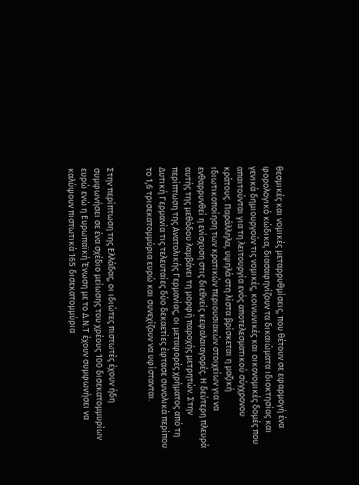θεσμικές και νομικές μεταρρυθμίσεις, που θέτουν σε εφαρμογή ένα φορολογικό κώδικα, διασαφηνίζουν τα δικαιώματα ιδιοκτησίας και γενικά δημιουργούν τις νομικές, κοινωνικές και οικονομικές δομές που απαιτούνται για τη λειτουργία ενός αποτελεσματικού σύγχρονου κράτους. Παράλληλα, υψηλά στη λίστα βρίσκεται η μαζική ιδιωτικοποίηση των κρατικών περιουσιακών στοιχείων για να ενθαρρυνθεί η ενίσχυση στις διεθνείς κεφαλαιαγορές. Η δεύτερη πλευρά αυτής της μεθόδου λαμβάνει τη μορφή παροχής μετρητών. Στην περίπτωση της Ανατολικής Γερμανίας, οι μεταφορές χρήματος από τη Δυτική Γερμανία τις τελευταίες δύο δεκαετίες έφτασε συνολικά περίπου το 1,6 τρισεκατομμύρια ευρώ και συνεχίζουν να υφίστανται.


Στην περίπτωση της Ελλάδας, οι ιδιώτες πιστωτές έχουν ήδη συμφωνήσει σε ένα σχέδιο μείωσης του χρέους 100 δισεκατομμυρίων ευρώ ενώ η Ευρωπαϊκή Ένωση με το Δ.Ν.Τ έχουν συμφωνήσει να καλύψουν πιστωτικά 165 δισεκατομμύρια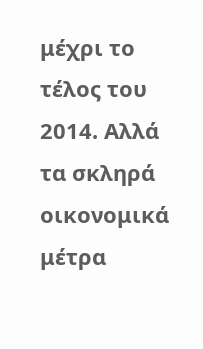μέχρι το τέλος του 2014. Αλλά τα σκληρά οικονομικά μέτρα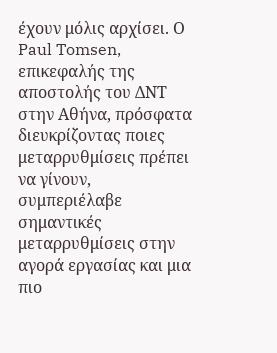έχουν μόλις αρχίσει. Ο Paul Tomsen, επικεφαλής της αποστολής του ΔΝΤ στην Αθήνα, πρόσφατα διευκρίζοντας ποιες μεταρρυθμίσεις πρέπει να γίνουν, συμπεριέλαβε σημαντικές μεταρρυθμίσεις στην αγορά εργασίας και μια πιο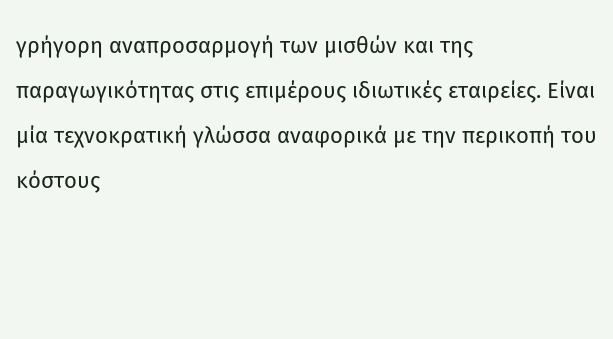γρήγορη αναπροσαρμογή των μισθών και της παραγωγικότητας στις επιμέρους ιδιωτικές εταιρείες. Είναι μία τεχνοκρατική γλώσσα αναφορικά με την περικοπή του κόστους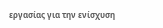εργασίας για την ενίσχυση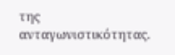της ανταγωνιστικότητας.